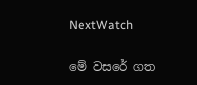NextWatch

මේ වසරේ ගත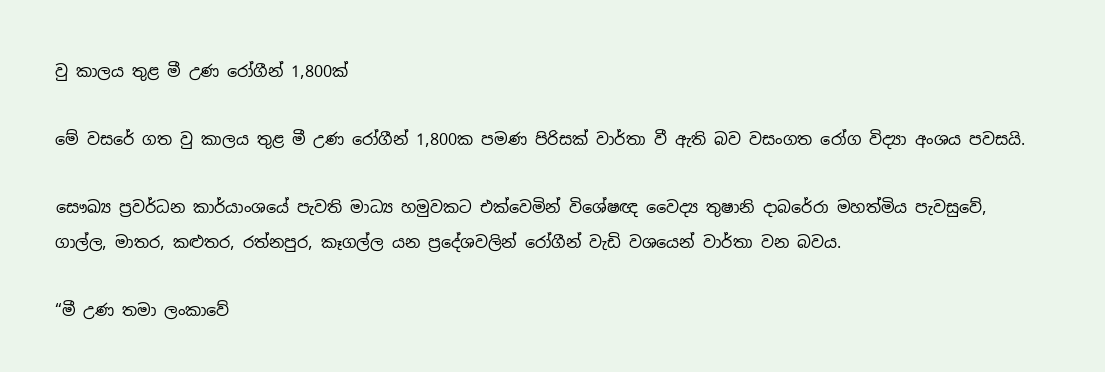වු කාලය තුළ මී උණ රෝගීන් 1,800ක්

මේ වසරේ ගත වු කාලය තුළ මී උණ රෝගීන් 1,800ක පමණ පිරිසක් වාර්තා වී ඇති බව වසංගත රෝග විද්‍යා අංශය පවසයි.

සෞඛ්‍ය ප්‍රවර්ධන කාර්යාංශයේ පැවති මාධ්‍ය හමුවකට එක්වෙමින් විශේෂඥ වෛද්‍ය තුෂානි දාබරේරා මහත්මිය පැවසුවේ, ගාල්ල, මාතර, කළුතර, රත්නපුර, කෑගල්ල යන ප්‍රදේශවලින් රෝගීන් වැඩි වශයෙන් වාර්තා වන බවය.

“මී උණ තමා ලංකාවේ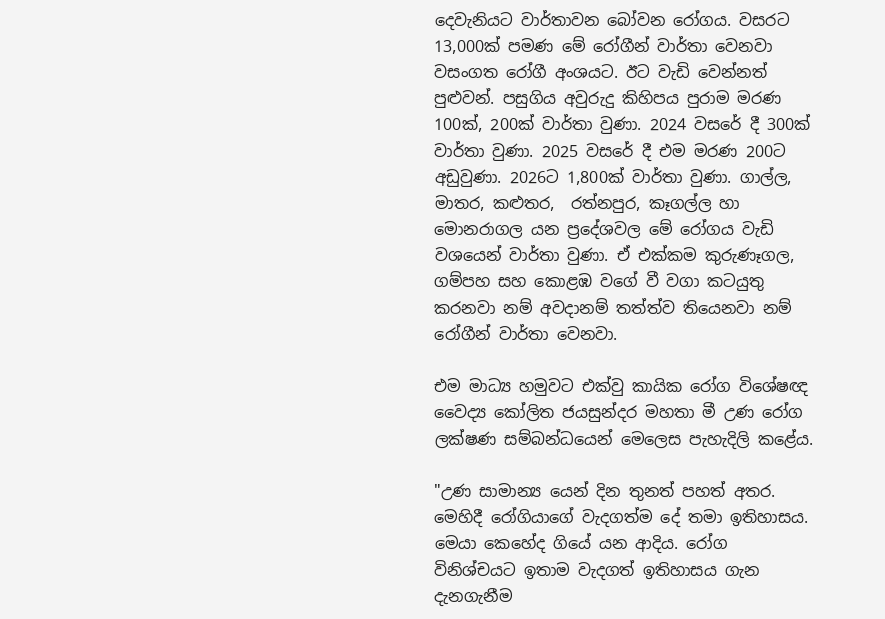දෙවැනියට වාර්තාවන බෝවන රෝගය. වසරට 13,000ක් පමණ මේ රෝගීන් වාර්තා වෙනවා වසංගත රෝගී අංශයට. ඊට වැඩි වෙන්නත් පුළුවන්. පසුගිය අවුරුදු කිහිපය පුරාම මරණ 100ක්, 200ක් වාර්තා වුණා. 2024 වසරේ දී 300ක් වාර්තා වුණා. 2025 වසරේ දී එම මරණ 200ට අඩුවුණා. 2026ට 1,800ක් වාර්තා වුණා. ගාල්ල, මාතර, කළුතර,  රත්නපුර, කෑගල්ල හා මොනරාගල යන ප්‍රදේශවල මේ රෝගය වැඩි වශයෙන් වාර්තා වුණා. ඒ එක්කම කුරුණෑගල, ගම්පහ සහ කොළඹ වගේ වී වගා කටයුතු කරනවා නම් අවදානම් තත්ත්ව තියෙනවා නම් රෝගීන් වාර්තා වෙනවා.

එම මාධ්‍ය හමුවට එක්වු කායික රෝග විශේෂඥ වෛද්‍ය කෝලිත ජයසුන්දර මහතා මී උණ රෝග ලක්ෂණ සම්බන්ධයෙන් මෙලෙස පැහැදිලි කළේය.

"උණ සාමාන්‍ය යෙන් දින තුනත් පහත් අතර. මෙහිදී රෝගියාගේ වැදගත්ම දේ තමා ඉතිහාසය. මෙයා කෙහේද ගියේ යන ආදිය. රෝග විනිශ්චයට ඉතාම වැදගත් ඉතිහාසය ගැන දැනගැනීම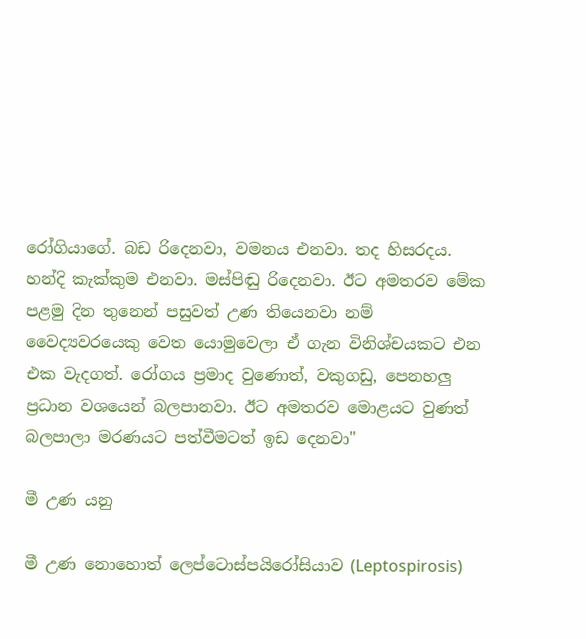රෝගියාගේ. බඩ රිදෙනවා, වමනය එනවා. තද හිසරදය. හන්දි කැක්කුම එනවා. මස්පිඬු රිදෙනවා. ඊට අමතරව මේක පළමු දින තුනෙන් පසුවත් උණ තියෙනවා නම් වෛද්‍යවරයෙකු වෙත යොමුවෙලා ඒ ගැන විනිශ්චයකට එන එක වැදගත්. රෝගය ප්‍රමාද වුණොත්, වකුගඩු, පෙනහලු ප්‍රධාන වශයෙන් බලපානවා. ඊට අමතරව මොළයට වුණත් බලපාලා මරණයට පත්වීමටත් ඉඩ දෙනවා"

මී උණ යනු

මී උණ නොහොත් ලෙප්ටොස්පයිරෝසියාව (Leptospirosis)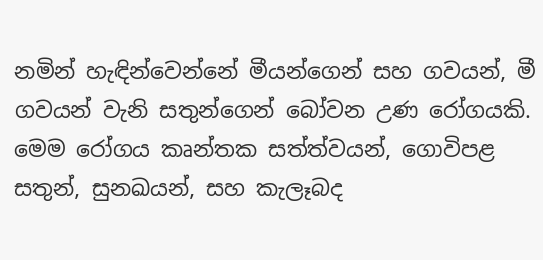නමින් හැඳින්වෙන්නේ මීයන්ගෙන් සහ ගවයන්, මී ගවයන් වැනි සතුන්ගෙන් බෝවන උණ රෝගයකි. මෙම රෝගය කෘන්තක සත්ත්වයන්, ගොවිපළ සතුන්, සුනඛයන්, සහ කැලෑබද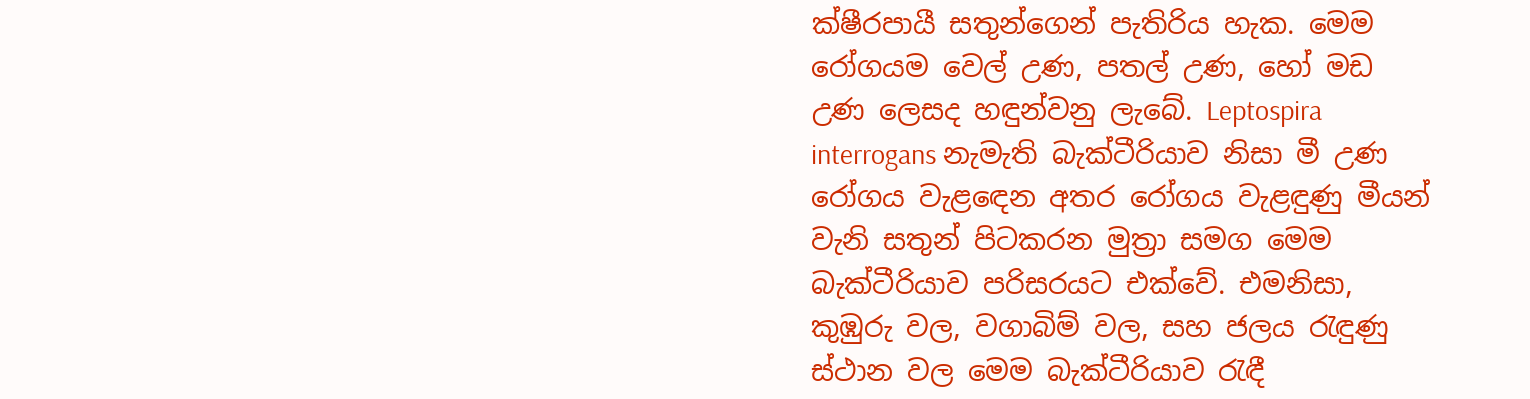ක්ෂීරපායී සතුන්ගෙන් පැතිරිය හැක. මෙම රෝගයම වෙල් උණ, පතල් උණ, හෝ මඩ උණ ලෙසද හඳුන්වනු ලැබේ. Leptospira interrogans නැමැති බැක්ටීරියාව නිසා මී උණ රෝගය වැළඳෙන අතර රෝගය වැළඳුණු මීයන් වැනි සතුන් පිටකරන මුත්‍රා සමග මෙම බැක්ටීරියාව පරිසරයට එක්වේ. එමනිසා, කුඹුරු වල, වගාබිම් වල, සහ ජලය රැඳුණු ස්ථාන වල මෙම බැක්ටීරියාව රැඳී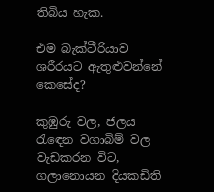තිබිය හැක.

එම බැක්ටීරියාව ශරීරයට ඇතුළුවන්නේ කෙසේද?

කුඹුරු වල, ජලය රැඳෙන වගාබිම් වල වැඩකරන විට, ගලානොයන දියකඩිති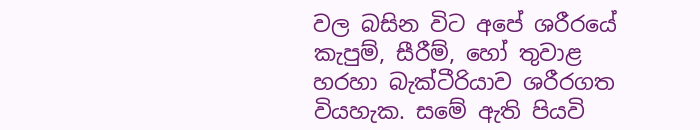වල බසින විට අපේ ශරීරයේ කැපුම්, සීරීම්, හෝ තුවාළ හරහා බැක්ටීරියාව ශරීරගත වියහැක. සමේ ඇති පියවි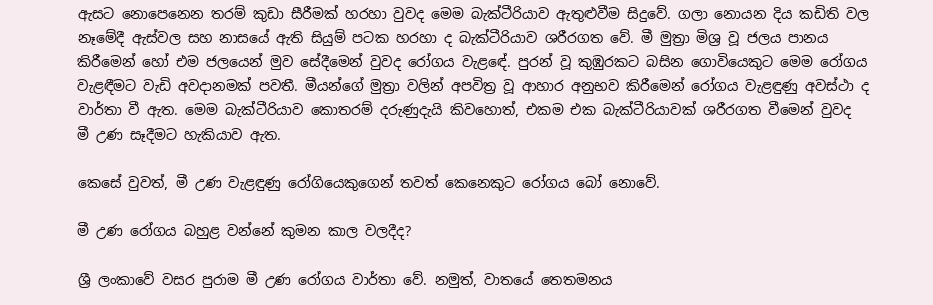ඇසට නොපෙනෙන තරම් කුඩා සීරීමක් හරහා වුවද මෙම බැක්ටීරියාව ඇතුළුවීම සිදුවේ. ගලා නොයන දිය කඩිති වල නෑමේදී ඇස්වල සහ නාසයේ ඇති සියුම් පටක හරහා ද බැක්ටීරියාව ශරීරගත වේ. මී මුත්‍රා මිශ්‍ර වූ ජලය පානය කිරීමෙන් හෝ එම ජලයෙන් මුව සේදීමෙන් වුවද රෝගය වැළඳේ. පුරන් වූ කුඹුරකට බසින ගොවියෙකුට මෙම රෝගය වැළඳීමට වැඩි අවදානමක් පවතී. මීයන්ගේ මුත්‍රා වලින් අපවිත්‍ර වූ ආහාර අනුභව කිරීමෙන් රෝගය වැළඳුණු අවස්ථා ද වාර්තා වී ඇත. මෙම බැක්ටීරියාව කොතරම් දරුණුදැයි කිවහොත්, එකම එක බැක්ටීරියාවක් ශරීරගත වීමෙන් වුවද මී උණ සෑදීමට හැකියාව ඇත.

කෙසේ වුවත්, මී උණ වැළඳුණු රෝගියෙකුගෙන් තවත් කෙනෙකුට රෝගය බෝ නොවේ.

මී උණ රෝගය බහුළ වන්නේ කුමන කාල වලදීද?

ශ්‍රී ලංකාවේ වසර පුරාම මී උණ රෝගය වාර්තා වේ. නමුත්, වාතයේ තෙතමනය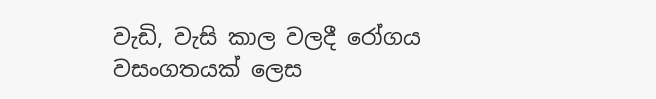වැඩි, වැසි කාල වලදී රෝගය වසංගතයක් ලෙස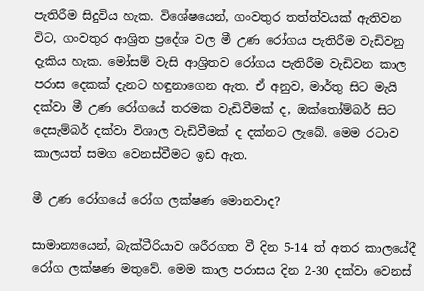පැතිරීම සිදුවිය හැක. විශේෂයෙන්, ගංවතුර තත්ත්වයක් ඇතිවන විට, ගංවතුර ආශ්‍රිත ප්‍රදේශ වල මී උණ රෝගය පැතිරීම වැඩිවනු දැකිය හැක. මෝසම් වැසි ආශ්‍රිතව රෝගය පැතිරීම වැඩිවන කාල පරාස දෙකක් දැනට හඳුනාගෙන ඇත. ඒ අනුව, මාර්තු සිට මැයි දක්වා මී උණ රෝගයේ තරමක වැඩිවීමක් ද, ඔක්තෝම්බර් සිට දෙසැම්බර් දක්වා විශාල වැඩිවීමක් ද දක්නට ලැබේ. මෙම රටාව කාලයත් සමග වෙනස්වීමට ඉඩ ඇත.

මී උණ රෝගයේ රෝග ලක්ෂණ මොනවාද?

සාමාන්‍යයෙන්, බැක්ටීරියාව ශරීරගත වී දින 5-14 ත් අතර කාලයේදී රෝග ලක්ෂණ මතුවේ. මෙම කාල පරාසය දින 2-30 දක්වා වෙනස්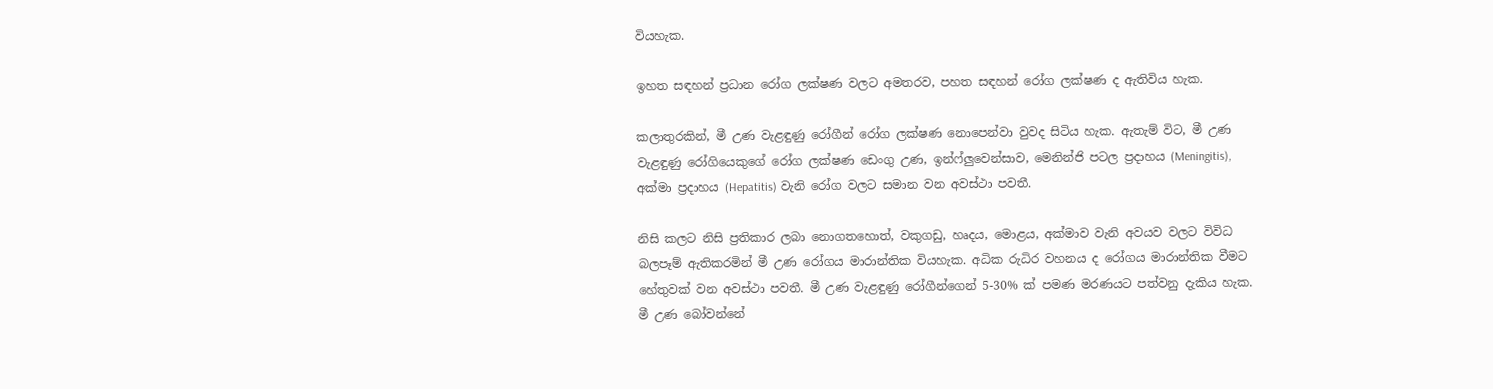වියහැක.

ඉහත සඳහන් ප්‍රධාන රෝග ලක්ෂණ වලට අමතරව, පහත සඳහන් රෝග ලක්ෂණ ද ඇතිවිය හැක.

කලාතුරකින්, මී උණ වැළඳුණු රෝගීන් රෝග ලක්ෂණ නොපෙන්වා වුවද සිටිය හැක. ඇතැම් විට, මී උණ වැළඳුණු රෝගියෙකුගේ රෝග ලක්ෂණ ඩෙංගු උණ, ඉන්ෆ්ලුවෙන්සාව, මෙනින්ජි පටල ප්‍රදාහය (Meningitis), අක්මා ප්‍රදාහය (Hepatitis) වැනි රෝග වලට සමාන වන අවස්ථා පවතී.

නිසි කලට නිසි ප්‍රතිකාර ලබා නොගතහොත්, වකුගඩු, හෘදය, මොළය, අක්මාව වැනි අවයව වලට විවිධ බලපෑම් ඇතිකරමින් මී උණ රෝගය මාරාන්තික වියහැක. අධික රුධිර වහනය ද රෝගය මාරාන්තික වීමට හේතුවක් වන අවස්ථා පවතී. මී උණ වැළඳුණු රෝගීන්ගෙන් 5-30% ක් පමණ මරණයට පත්වනු දැකිය හැක. මී උණ බෝවන්නේ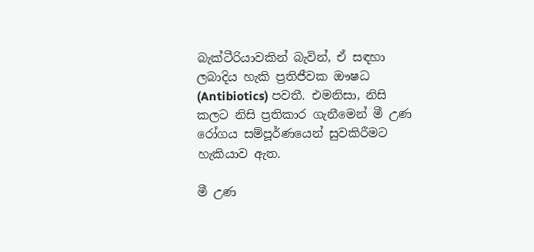බැක්ටීරියාවකින් බැවින්, ඒ සඳහා ලබාදිය හැකි ප්‍රතිජීවක ඖෂධ (Antibiotics) පවතී. එමනිසා, නිසි කලට නිසි ප්‍රතිකාර ගැනීමෙන් මී උණ රෝගය සම්පූර්ණයෙන් සුවකිරීමට හැකියාව ඇත.

මී උණ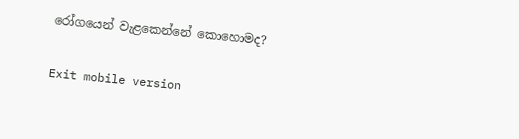රෝගයෙන් වැළකෙන්නේ කොහොමද?

Exit mobile version